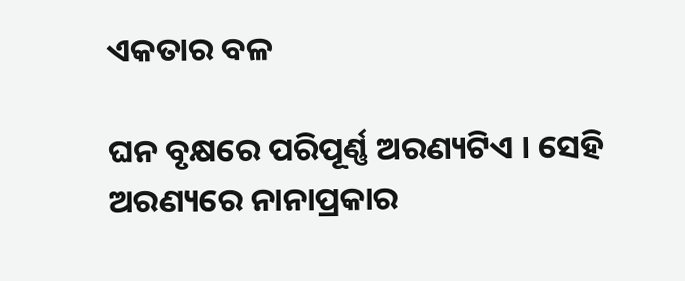ଏକତାର ବଳ

ଘନ ବୃକ୍ଷରେ ପରିପୂର୍ଣ୍ଣ ଅରଣ୍ୟଟିଏ । ସେହି ଅରଣ୍ୟରେ ନାନାପ୍ରକାର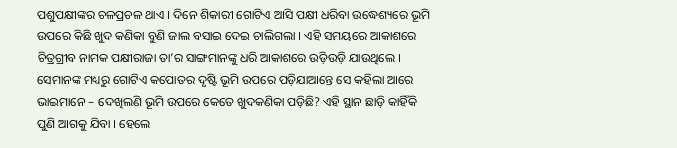ପଶୁପକ୍ଷୀଙ୍କର ଚଳପ୍ରଚଳ ଥାଏ । ଦିନେ ଶିକାରୀ ଗୋଟିଏ ଆସି ପକ୍ଷୀ ଧରିବା ଉଦ୍ଧେଶ୍ୟରେ ଭୂମି ଉପରେ କିଛି ଖୁଦ କଣିକା ବୁଣି ଜାଲ ବସାଇ ଦେଇ ଚାଲିଗଲା । ଏହି ସମୟରେ ଆକାଶରେ ଚିତ୍ରଗ୍ରୀବ ନାମକ ପକ୍ଷୀରାଜା ତା’ର ସାଙ୍ଗମାନଙ୍କୁ ଧରି ଆକାଶରେ ଉଡ଼ିଉଡ଼ି ଯାଉଥିଲେ । ସେମାନଙ୍କ ମଧ୍ୟରୁ ଗୋଟିଏ କପୋତର ଦୃଷ୍ଟି ଭୂମି ଉପରେ ପଡ଼ିଯାଆନ୍ତେ ସେ କହିଲା ଆରେ ଭାଇମାନେ – ଦେଖିଲଣି ଭୂମି ଉପରେ କେତେ ଖୁଦକଣିକା ପଡ଼ିଛି? ଏହି ସ୍ଥାନ ଛାଡ଼ି କାହିଁକି ପୁଣି ଆଗକୁ ଯିବା । ହେଲେ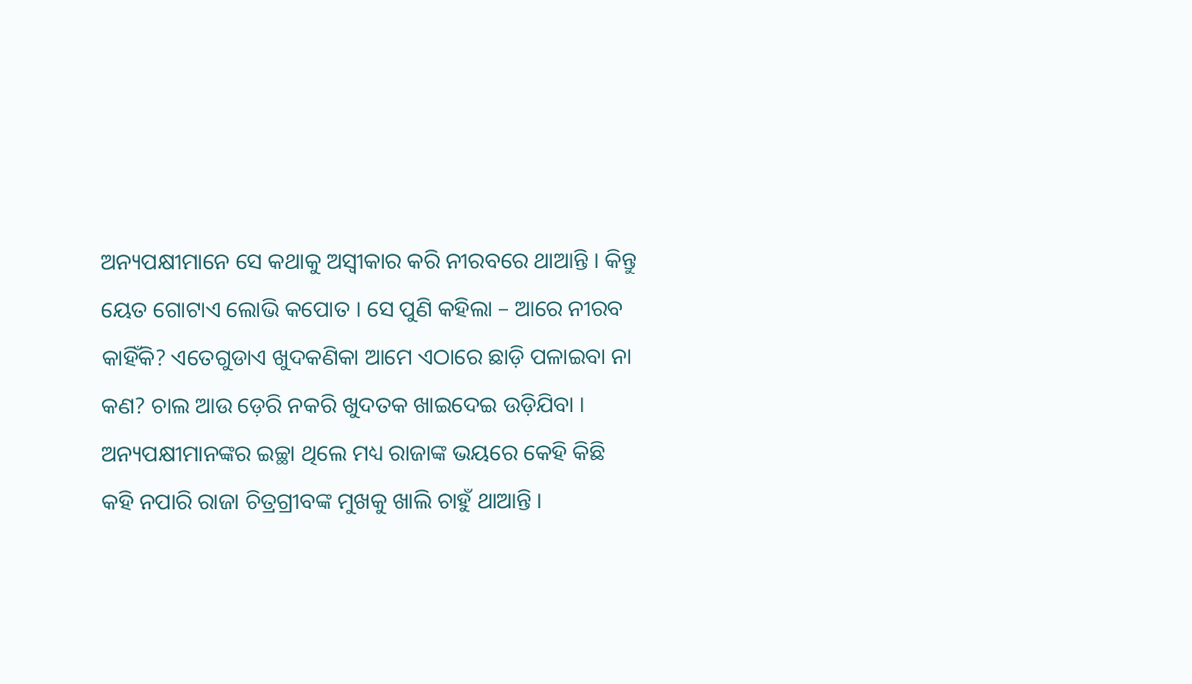ଅନ୍ୟପକ୍ଷୀମାନେ ସେ କଥାକୁ ଅସ୍ୱୀକାର କରି ନୀରବରେ ଥାଆନ୍ତି । କିନ୍ତୁ ୟେତ ଗୋଟାଏ ଲୋଭି କପୋତ । ସେ ପୁଣି କହିଲା – ଆରେ ନୀରବ କାହିଁକି? ଏତେଗୁଡାଏ ଖୁଦକଣିକା ଆମେ ଏଠାରେ ଛାଡ଼ି ପଳାଇବା ନା କଣ? ଚାଲ ଆଉ ଡ଼େରି ନକରି ଖୁଦତକ ଖାଇଦେଇ ଉଡ଼ିଯିବା । ଅନ୍ୟପକ୍ଷୀମାନଙ୍କର ଇଚ୍ଛା ଥିଲେ ମଧ୍ୟ ରାଜାଙ୍କ ଭୟରେ କେହି କିଛି କହି ନପାରି ରାଜା ଚିତ୍ରଗ୍ରୀବଙ୍କ ମୁଖକୁ ଖାଲି ଚାହୁଁ ଥାଆନ୍ତି ।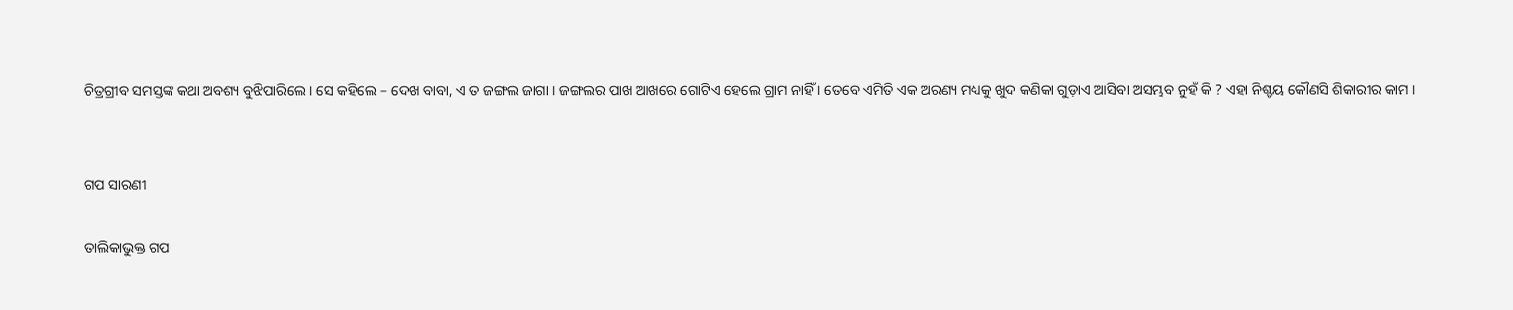ଚିତ୍ରଗ୍ରୀବ ସମସ୍ତଙ୍କ କଥା ଅବଶ୍ୟ ବୁଝିପାରିଲେ । ସେ କହିଲେ – ଦେଖ ବାବା, ଏ ତ ଜଙ୍ଗଲ ଜାଗା । ଜଙ୍ଗଲର ପାଖ ଆଖରେ ଗୋଟିଏ ହେଲେ ଗ୍ରାମ ନାହିଁ । ତେବେ ଏମିତି ଏକ ଅରଣ୍ୟ ମଧ୍ୟକୁ ଖୁଦ କଣିକା ଗୁଡ଼ାଏ ଆସିବା ଅସମ୍ଭବ ନୁହଁ କି ? ଏହା ନିଶ୍ଚୟ କୌଣସି ଶିକାରୀର କାମ ।


ଗପ ସାରଣୀ

ତାଲିକାଭୁକ୍ତ ଗପ